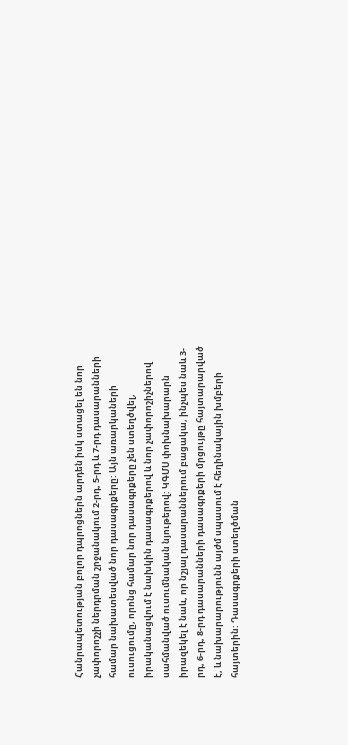Հանրապետության բոլոր դպրոցներն արդեն իսկ ստացել են նոր չափորոշչի ներդրման շրջանակում 2-րդ, 5-րդ և 7-րդ դասարանների համար նախատեսված նոր դասագրքերը: Այն առարկաների ուսուցումը, որոնց համար նոր դասագրքերը չեն ստեղծվել, իրականացվում է նախկին դասագրքերով և նոր չափորոշիչներով սահմանված ուսումնական նյութերով: ԿԳՄՍ փոխնախարարն իրազեկել է նաև, որ նշյալ դասարաններում բացակա, ինչպես նաև 3-րդ, 6-րդ, 8-րդ դասարանների դասագրքերի մրցույթը հայտարարված է, և նախարարությունն այժմ սպասում է հեղինակային խմբերի հայտերին: Դասագրքերի ստեղծման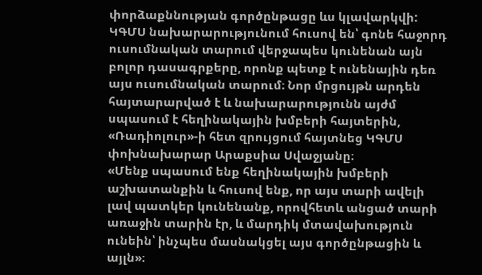փորձաքննության գործընթացը ևս կլավարկվի:
ԿԳՄՍ նախարարությունում հուսով են՝ գոնե հաջորդ ուսումնական տարում վերջապես կունենան այն բոլոր դասագրքերը, որոնք պետք է ունենային դեռ այս ուսումնական տարում։ Նոր մրցույթն արդեն հայտարարված է և նախարարությունն այժմ սպասում է հեղինակային խմբերի հայտերին, «Ռադիոլուր»-ի հետ զրույցում հայտնեց ԿԳՄՍ փոխնախարար Արաքսիա Սվաջյանը։
«Մենք սպասում ենք հեղինակային խմբերի աշխատանքին և հուսով ենք, որ այս տարի ավելի լավ պատկեր կունենանք, որովհետև անցած տարի առաջին տարին էր, և մարդիկ մտավախություն ունեին՝ ինչպես մասնակցել այս գործընթացին և այլն»։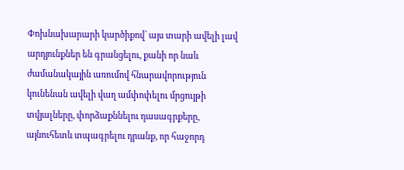Փոխնախարարի կարծիքով՝ այս տարի ավելի լավ արդյունքներ են գրանցելու, քանի որ նաև ժամանակային առումով հնարավորություն կունենան ավելի վաղ ամփոփելու մրցույթի տվյալները, փորձաքննելու դասագրքերը, այնուհետև տպագրելու դրանք, որ հաջորդ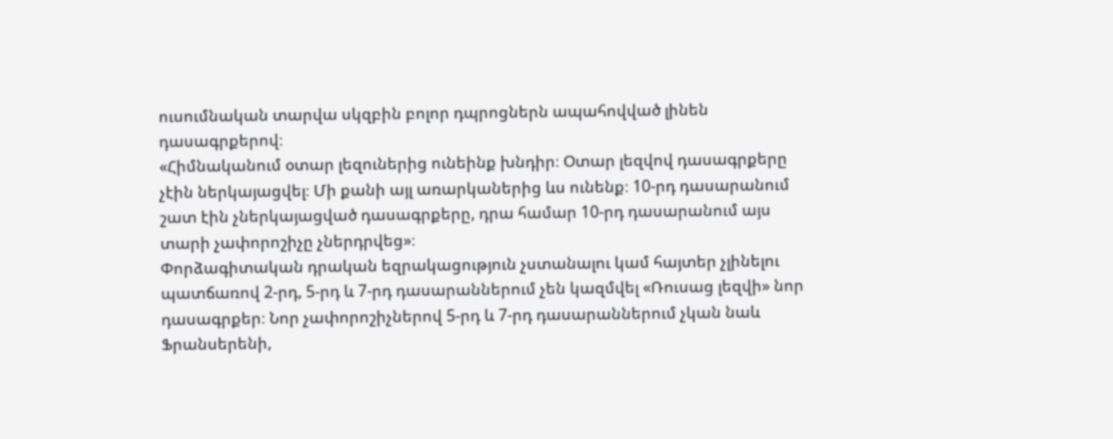ուսումնական տարվա սկզբին բոլոր դպրոցներն ապահովված լինեն դասագրքերով։
«Հիմնականում օտար լեզուներից ունեինք խնդիր։ Օտար լեզվով դասագրքերը չէին ներկայացվել։ Մի քանի այլ առարկաներից ևս ունենք։ 10-րդ դասարանում շատ էին չներկայացված դասագրքերը, դրա համար 10-րդ դասարանում այս տարի չափորոշիչը չներդրվեց»։
Փորձագիտական դրական եզրակացություն չստանալու կամ հայտեր չլինելու պատճառով 2-րդ, 5-րդ և 7-րդ դասարաններում չեն կազմվել «Ռուսաց լեզվի» նոր դասագրքեր։ Նոր չափորոշիչներով 5-րդ և 7-րդ դասարաններում չկան նաև Ֆրանսերենի,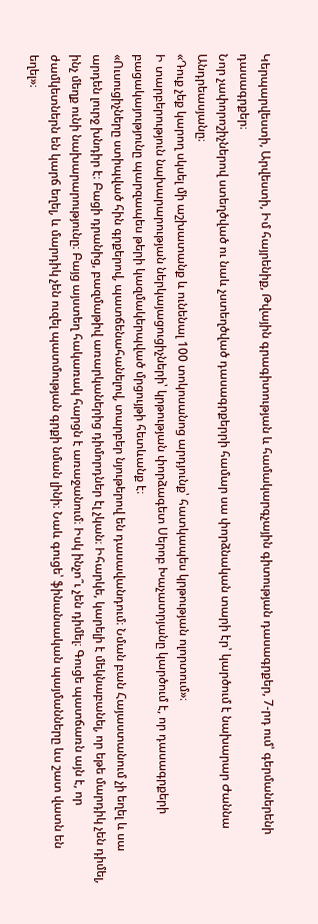Կերպարվեստի, Արվեստի, Իմ հայրենիք, Թվային գրագիտության և համակարգչային գիտության դասագրքեր, 7-րդ ում՝ գերմաներենի դասագրքեր։
Նոր չափորոշիչներով ստեղծված ու նաև չստեղծված դասագրքերրի համար սա փորձնական տարի էր՝ կարծում է նախարար Ժաննա Անդրեասյանը։
«Դուք չեք կարող սկսել մի աշխատանք և ունենալ 100 տոկոսանոց արդյունք՝ հատկապես կրթության ոլորտում»։
Ի տարբերություն նախարարության ներկայացուցիչների՝ կրթության փորձագետ Սերոբ Խաչատրյանը կարծում է, որ դասագրքերի բացակայությունը պարզապես թերի կազմակերպված մրցույթի հետևանք է։
«Ուսուցիչները ստիպված հին գրքերով, պատճենահանելով, տարբեր նյութերով են դասավանդում։ Նման բան Հայաստանում չի եղել և սա արդեն լուրջ խնդիր է։ Բացի դրանից, բազմաթիվ առարկաներից դիմորդներ էլ չկան։ Իհարկե, կարելի է մեկնաբանել, որ եթե մարդիկ չեն դիմել, ինչ մեղք ունի նախարարությունը։ Բայց այստեղ հակառակ հարցն է առաջանում։ Իսկ ինչո՞ւ չեն դիմել։ Գուցե պատճառն այն է, որ ժամկետներն են կարճ եղել, և մարդիկ չեն ուզել պատմության գրքի նման լինի։ Նաև գուցե՝ ֆինանսական պայմանները ևս շատ վատն են եղել»։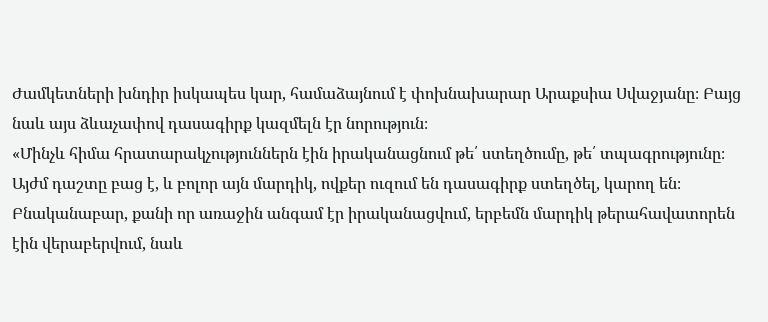Ժամկետների խնդիր իսկապես կար, համաձայնում է փոխնախարար Արաքսիա Սվաջյանը։ Բայց նաև այս ձևաչափով դասագիրք կազմելն էր նորություն։
«Մինչև հիմա հրատարակչություններն էին իրականացնում թե՛ ստեղծումը, թե՛ տպագրությունը։ Այժմ դաշտը բաց է, և բոլոր այն մարդիկ, ովքեր ուզում են դասագիրք ստեղծել, կարող են։ Բնականաբար, քանի որ առաջին անգամ էր իրականացվում, երբեմն մարդիկ թերահավատորեն էին վերաբերվում, նաև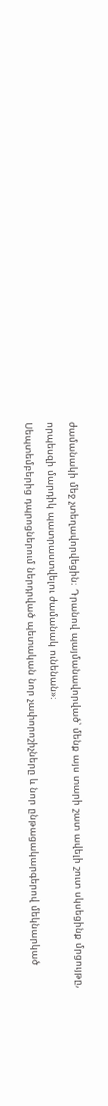ժամանակի մեջ չտեղավորվեցին։ Դրանով պայմանավորված՝ մենք այս տարի շատ ավելի շուտ սկսեցինք մրցույթը, որպեսզի մարդիկ պատրաստվելու ժամանակ ունենան»։
Սեպտեմբերից դպրոցներում ներդրված պետական նոր չափորոշիչները և նոր ընթացակարգերով մեկնարկած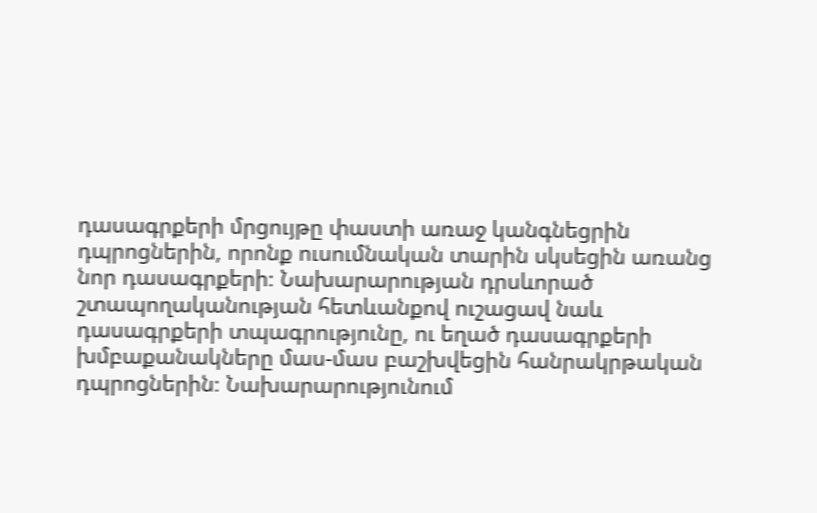դասագրքերի մրցույթը փաստի առաջ կանգնեցրին դպրոցներին, որոնք ուսումնական տարին սկսեցին առանց նոր դասագրքերի։ Նախարարության դրսևորած շտապողականության հետևանքով ուշացավ նաև դասագրքերի տպագրությունը, ու եղած դասագրքերի խմբաքանակները մաս-մաս բաշխվեցին հանրակրթական դպրոցներին։ Նախարարությունում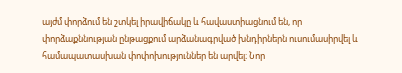այժմ փորձում են շտկել իրավիճակը և հավաստիացնում են, որ փորձաքննության ընթացքում արձանագրված խնդիրներն ուսումասիրվել և համապատասխան փոփոխություններ են արվել։ Նոր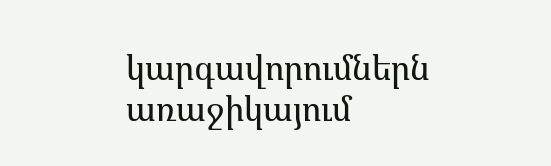կարգավորումներն առաջիկայում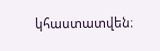կհաստատվեն։